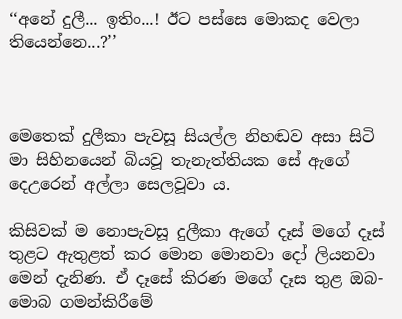‘‘අනේ දුලී... ඉතිං...! ඊට පස්සෙ මොකද වෙලා තියෙන්නෙ...?’’



මෙතෙක් දුලීකා පැවසූ සියල්ල නිහඬව අසා සිටි මා සිහිනයෙන් බියවූ තැනැත්තියක සේ ඇගේ දෙඋරෙන් අල්ලා සෙලවූවා ය.

කිසිවක් ම නොපැවසූ දුලීකා ඇගේ දෑස් මගේ දෑස් තුළට ඇතුළත් කර මොන මොනවා දෝ ලියනවා මෙන් දැනිණ. ඒ දෑසේ කිරණ මගේ දෑස තුළ ඔබ-මොබ ගමන්කිරීමේ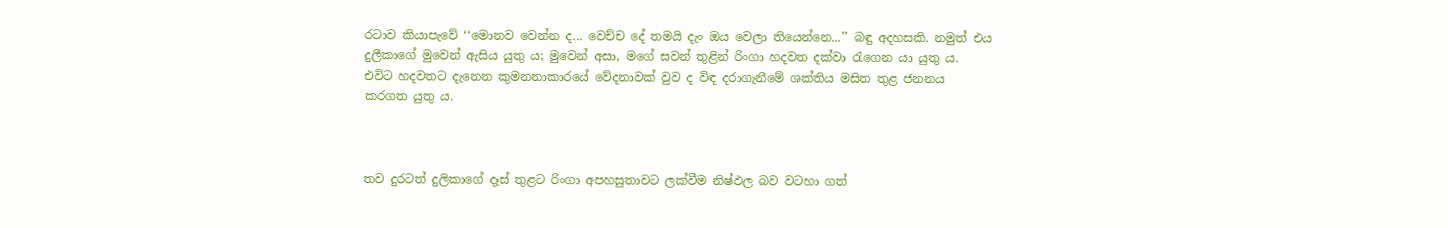රටාව කියාපැවේ ‘‘මොනව වෙන්න ද... වෙච්ච දේ තමයි දැං ඔය වෙලා තියෙන්නෙ...’’ බඳු අදහසකි. නමුත් එය දුලීකාගේ මුවෙන් ඇසිය යුතු ය; මුවෙන් අසා, මගේ සවන් තුළින් රිංගා හදවත දක්වා රැගෙන යා යුතු ය. එවිට හදවතට දැනෙන කුමනනාකාරයේ වේදනාවක් වුව ද විඳ දරාගැනීමේ ශක්තිය මසිත තුළ ජනනය කරගත යුතු ය.



තව දුරටත් දුලිකාගේ දෑස් තුළට රිංගා අපහසුතාවට ලක්වීම නිෂ්ඵල බව වටහා ගත්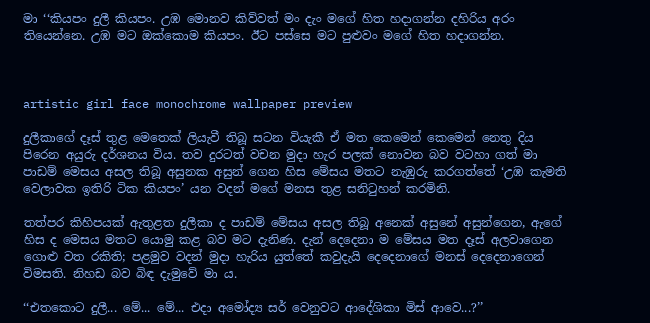මා ‘‘කියපං දුලී කියපං. උඹ මොනව කිව්වත් මං දැං මගේ හිත හදාගන්න දහිරිය අරං තියෙන්නෙ. උඹ මට ඔක්කොම කියපං. ඊට පස්සෙ මට පුළුවං මගේ හිත හදාගන්න.



artistic girl face monochrome wallpaper preview

දුලීකාගේ දෑස් තුළ මෙතෙක් ලියැවී තිබූ සටන වියැකී ඒ මත කෙමෙන් කෙමෙන් නෙතු දිය පිරෙන අයුරු දර්ශනය විය. තව දුරටත් වචන මුදා හැර පලක් නොවන බව වටහා ගත් මා පාඩම් මෙසය අසල තිබූ අසුනක අසුන් ගෙන හිස මේසය මතට නැඹුරු කරගත්තේ ‘උඹ කැමති වෙලාවක ඉතිරි ටික කියපං’ යන වදන් මගේ මනස තුළ සනිටුහන් කරමිනි.

තත්පර කිහිපයක් ඇතුළත දුලීකා ද පාඩම් මේසය අසල තිබූ අනෙක් අසුනේ අසුන්ගෙන, ඇගේ හිස ද මෙසය මතට යොමු කළ බව මට දැනිණ. දැන් දෙදෙනා ම මේසය මත දෑස් අලවාගෙන ගොළු වත රකිති; පළමුව වදන් මුදා හැරිය යුත්තේ කවුදැයි දෙදෙනාගේ මනස් දෙදෙනාගෙන් විමසති. නිහඩ බව බිඳ දැමුවේ මා ය.

‘‘එතකොට දුලී... මේ... මේ... එදා අමෝද්‍ය සර් වෙනුවට ආදේශිකා මිස් ආවෙ...?’’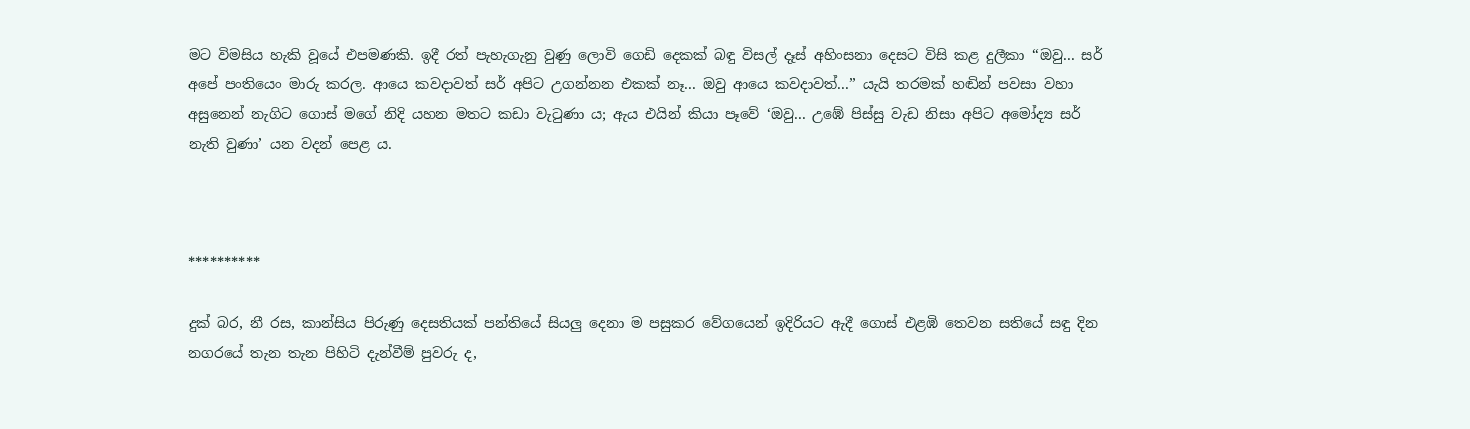මට විමසිය හැකි වූයේ එපමණකි. ඉදී රත් පැහැගැනු වුණු ලොවි ගෙඩි දෙකක් බඳු විසල් දෑස් අහිංසනා දෙසට විසි කළ දුලීකා ‘‘ඔවු... සර් අපේ පංතියෙං මාරු කරල. ආයෙ කවදාවත් සර් අපිට උගන්නන එකක් නෑ... ඔවු ආයෙ කවදාවත්...’’ යැයි තරමක් හඬින් පවසා වහා අසුනෙන් නැගිට ගොස් මගේ නිදි යහන මතට කඩා වැටුණා ය; ඇය එයින් කියා පෑවේ ‘ඔවු... උඹේ පිස්සු වැඩ නිසා අපිට අමෝද්‍ය සර් නැති වුණා’ යන වදන් පෙළ ය.



**********

දුක් බර, නී රස, කාන්සිය පිරුණු දෙසතියක් පන්තියේ සියලු දෙනා ම පසුකර වේගයෙන් ඉදිරියට ඇදී ගොස් එළඹි තෙවන සතියේ සඳු දින නගරයේ තැන තැන පිහිටි දැන්වීම් පුවරු ද,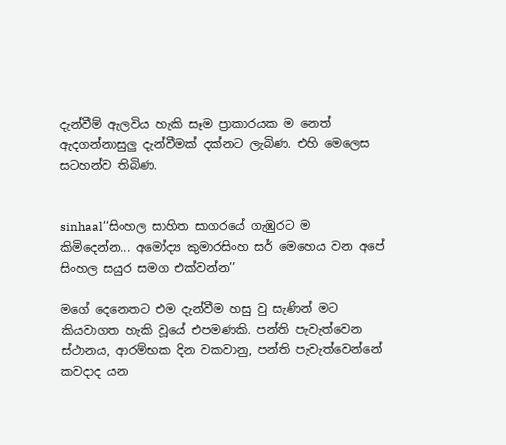දැන්වීම් ඇලවිය හැකි සෑම ප්‍රාකාරයක ම නෙත් ඇදගන්නාසුලු දැන්වීමක් දක්නට ලැබිණ. එහි මෙලෙස සටහන්ව තිබිණ.


sinhaal‘‘සිංහල සාහිත සාගරයේ ගැඹුරට ම කිමිදෙන්න... අමෝද්‍ය කුමාරසිංහ සර් මෙහෙය වන අපේ සිංහල සයුර සමග එක්වන්න’’

මගේ දෙනෙතට එම දැන්වීම හසු වු සැණින් මට කියවාගත හැකි වූයේ එපමණකි. පන්ති පැවැත්වෙන ස්ථානය, ආරම්භක දින වකවානු, පන්ති පැවැත්වෙන්නේ කවදාද යන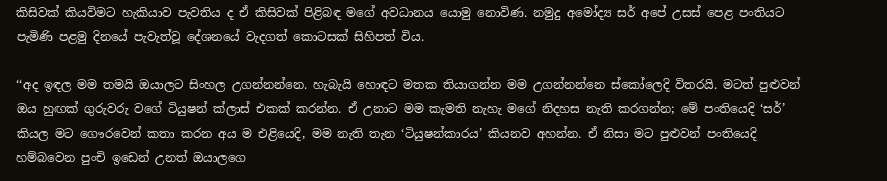කිසිවක් කියවිමට හැකියාව පැවතිය ද ඒ කිසිවක් පිළිබඳ මගේ අවධානය යොමු නොවිණ. නමුදු අමෝද්‍ය සර් අපේ උසස් පෙළ පංතියට පැමිණි පළමු දිනයේ පැවැත්වූ දේශනයේ වැදගත් කොටසක් සිහිපත් විය.

‘‘අද ඉඳල මම තමයි ඔයාලට සිංහල උගන්නන්නෙ. හැබැයි හොඳට මතක තියාගන්න මම උගන්නන්නෙ ස්කෝලෙදි විතරයි. මටත් පුළුවන් ඔය හුඟක් ගුරුවරු වගේ ටියුෂන් ක්ලාස් එකක් කරන්න. ඒ උනාට මම කැමති නැහැ මගේ නිදහස නැති කරගන්න; මේ පංතියෙදි ‘සර්’ කියල මට ගෞරවෙන් කතා කරන අය ම එළියෙදි, මම නැති තැන ‘ටියුෂන්කාරය’ කියනව අහන්න. ඒ නිසා මට පුළුවන් පංතියෙදි හම්බවෙන පුංචි ඉඩෙන් උනත් ඔයාලගෙ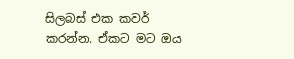සිලබස් එක කවර් කරන්න. ඒකට මට ඔය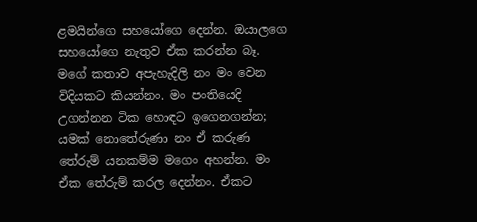ළමයින්ගෙ සහයෝගෙ දෙන්න. ඔයාලගෙ සහයෝගෙ නැතුව ඒක කරන්න බෑ. මගේ කතාව අපැහැදිලි නං මං වෙන විදියකට කියන්නං. මං පංතියෙදි උගන්නන ටික හොඳට ඉගෙනගන්න; යමක් නොතේරුණා නං ඒ කරුණ තේරුම් යනකම්ම මගෙං අහන්න. මං ඒක තේරුම් කරල දෙන්නං. ඒකට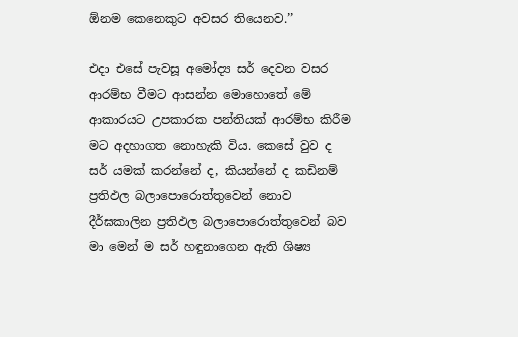ඕනම කෙනෙකුට අවසර තියෙනව.’’

එදා එසේ පැවසූ අමෝද්‍ය සර් දෙවන වසර ආරම්භ වීමට ආසන්න මොහොතේ මේ ආකාරයට උපකාරක පන්තියක් ආරම්භ කිරීම මට අදහාගත නොහැකි විය. කෙසේ වුව ද සර් යමක් කරන්නේ ද, කියන්නේ ද කඩිනම් ප්‍රතිඵල බලාපොරොත්තුවෙන් නොව දීර්ඝකාලින ප්‍රතිඵල බලාපොරොත්තුවෙන් බව මා මෙන් ම සර් හඳුනාගෙන ඇති ශිෂ්‍ය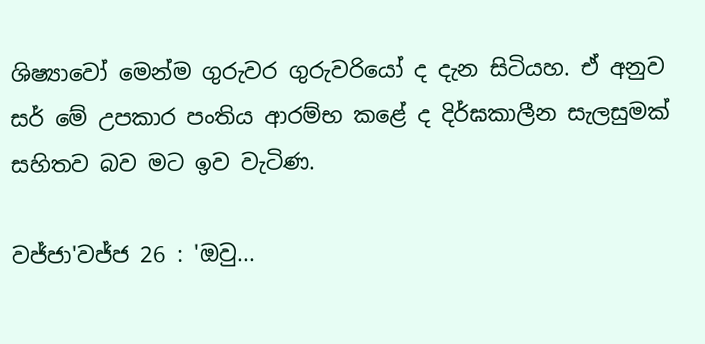ශිෂ්‍යාවෝ මෙන්ම ගුරුවර ගුරුවරියෝ ද දැන සිටියහ. ඒ අනුව සර් මේ උපකාර පංතිය ආරම්භ කළේ ද දිර්ඝකාලීන සැලසුමක් සහිතව බව මට ඉව වැටිණ.

වජ්ජා'වජ්ජ 26 : 'ඔවු...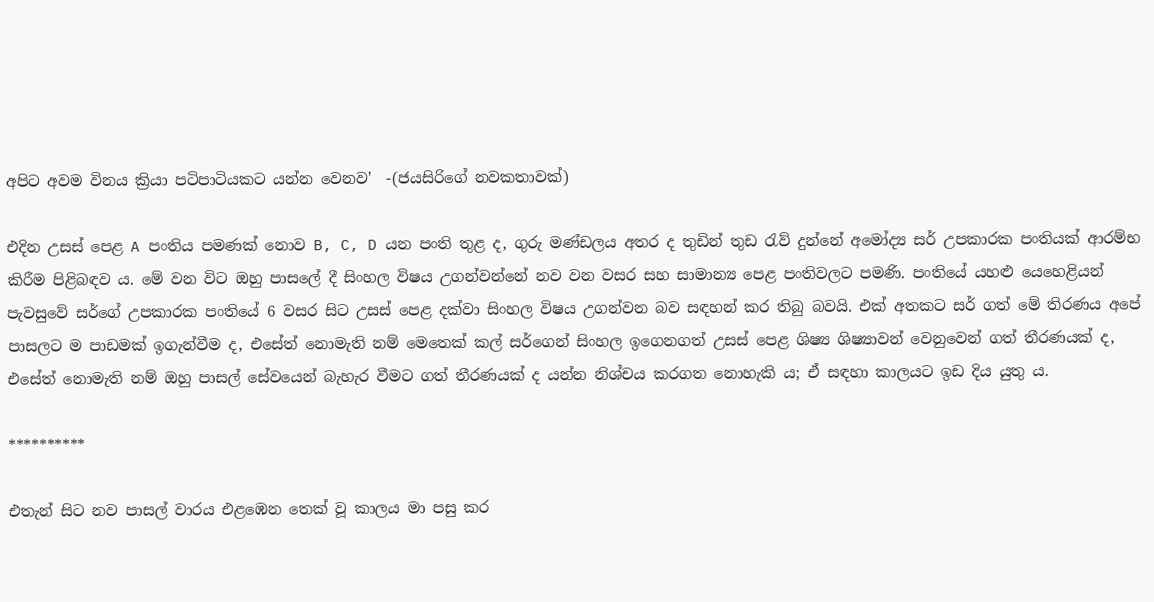අපිට අවම විනය ක්‍රියා පටිපාටියකට යන්න වෙනව'  -(ජයසිරිගේ නවකතාවක්)

එදින උසස් පෙළ A පංතිය පමණක් නොව B, C, D යන පංති තුළ ද, ගුරු මණ්ඩලය අතර ද තුඩින් තුඩ රැව් දුන්නේ අමෝද්‍ය සර් උපකාරක පංතියක් ආරම්භ කිරීම පිළිබඳව ය. මේ වන විට ඔහු පාසලේ දී සිංහල විෂය උගන්වන්නේ නව වන වසර සහ සාමාන්‍ය පෙළ පංතිවලට පමණි. පංතියේ යහළු යෙහෙළියන් පැවසුවේ සර්ගේ උපකාරක පංතියේ 6 වසර සිට උසස් පෙළ දක්වා සිංහල විෂය උගන්වන බව සඳහන් කර තිබු බවයි. එක් අතකට සර් ගත් මේ තිරණය අපේ පාසලට ම පාඩමක් ඉගැන්වීම ද, එසේත් නොමැති නම් මෙතෙක් කල් සර්ගෙන් සිංහල ඉගෙනගත් උසස් පෙළ ශිෂ්‍ය ශිෂ්‍යාවන් වෙනුවෙන් ගත් තීරණයක් ද, එසේත් නොමැති නම් ඔහු පාසල් සේවයෙන් බැහැර වීමට ගත් තීරණයක් ද යන්න නිශ්චය කරගත නොහැකි ය; ඒ සඳහා කාලයට ඉඩ දිය යුතු ය.

**********

එතැන් සිට නව පාසල් වාරය එළඹෙන තෙක් වූ කාලය මා පසු කර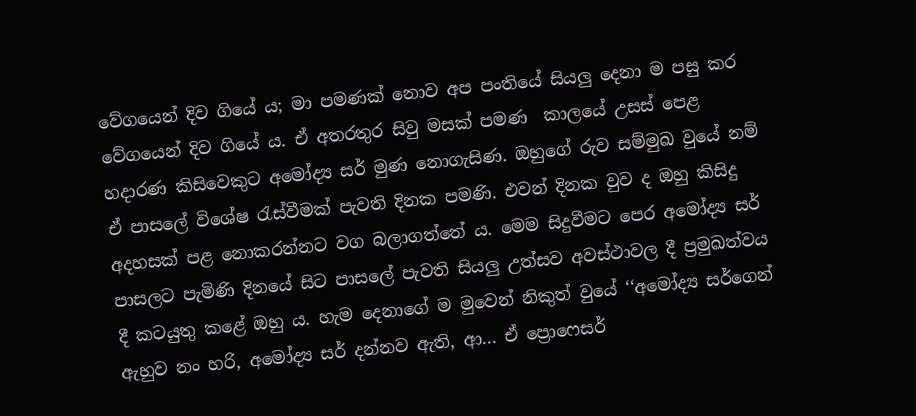වේගයෙන් දිව ගියේ ය; මා පමණක් නොව අප පංතියේ සියලු දෙනා ම පසු කර වේගයෙන් දිව ගියේ ය. ඒ අතරතුර සිවු මසක් පමණ  කාලයේ උසස් පෙළ හදාරණ කිසිවෙකුට අමෝද්‍ය සර් මුණ නොගැසිණ. ඔහුගේ රුව සම්මුඛ වුයේ නම් ඒ පාසලේ විශේෂ රැස්වීමක් පැවති දිනක පමණි. එවන් දිනක වුව ද ඔහු කිසිදු අදහසක් පළ නොකරන්නට වග බලාගත්තේ ය. මෙම සිදුවීමට පෙර අමෝද්‍ය සර් පාසලට පැමිණි දිනයේ සිට පාසලේ පැවති සියලු උත්සව අවස්ථාවල දී ප්‍රමුඛත්වය දී කටයුතු කළේ ඔහු ය. හැම දෙනාගේ ම මුවෙන් නිකුත් වුයේ ‘‘අමෝද්‍ය සර්ගෙන් ඇහුව නං හරි, අමෝද්‍ය සර් දන්නව ඇති, ආ... ඒ ප්‍රොෆෙසර්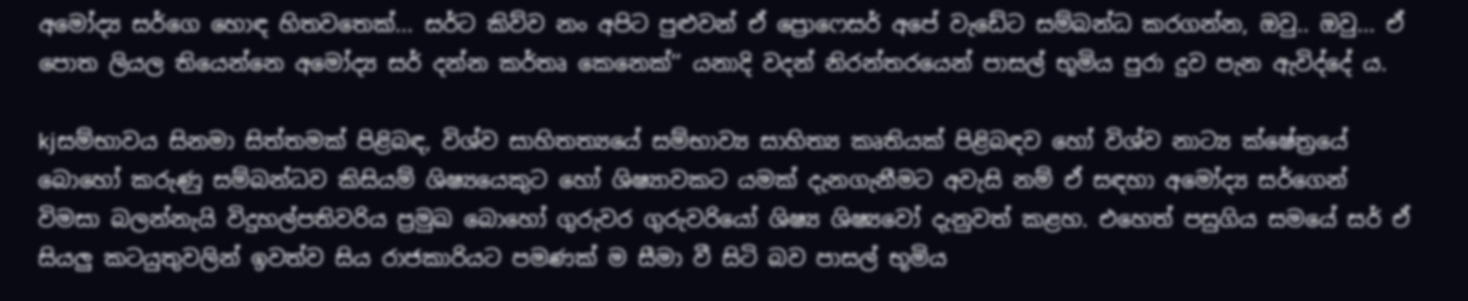අමෝද්‍ය සර්ගෙ හොඳ හිතවතෙක්... සර්ට කිව්ව නං අපිට පුළුවන් ඒ ප්‍රොෆෙසර් අපේ වැඩේට සම්බන්ධ කරගන්න, ඔවු.. ඔවු... ඒ පොත ලියල තියෙන්නෙ අමෝද්‍ය සර් දන්න කර්තෘ කෙනෙක්’’ යනාදි වදන් නිරන්තරයෙන් පාසල් භූමිය පුරා දුව පැන ඇවිද්දේ ය.

kjසම්භාවය සිනමා සිත්තමක් පිළිබඳ, විශ්ව සාහිතත්‍යයේ සම්භාව්‍ය සාහිත්‍ය කෘතියක් පිළිබඳව හෝ විශ්ව නාට්‍ය ක්ෂේත්‍රයේ බොහෝ කරුණු සම්බන්ධව කිසියම් ශිෂ්‍යයෙකුට හෝ ශිෂ්‍යාවකට යමක් දැනගැනීමට අවැසි නම් ඒ සඳහා අමෝද්‍ය සර්ගෙන් විමසා බලන්නැයි විදුහල්පතිවරිය ප්‍රමුඛ බොහෝ ගුරුවර ගුරුවරියෝ ශිෂ්‍ය ශිෂ්‍යවෝ දැනුවත් කළහ. එහෙත් පසුගිය සමයේ සර් ඒ සියලු කටයුතුවලින් ඉවත්ව සිය රාජකාරියට පමණක් ම සීමා වී සිටි බව පාසල් භූමිය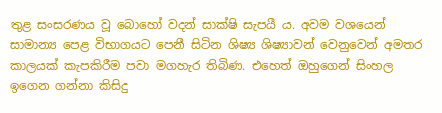තුළ සංසරණය වූ බොහෝ වදන් සාක්ෂි සැපයී ය. අවම වශයෙන් සාමාන්‍ය පෙළ විභාගයට පෙනී සිටින ශිෂ්‍ය ශිෂ්‍යාවන් වෙනුවෙන් අමතර කාලයක් කැපකිරීම පවා මගහැර තිබිණ. එහෙත් ඔහුගෙන් සිංහල ඉගෙන ගන්නා කිසිදු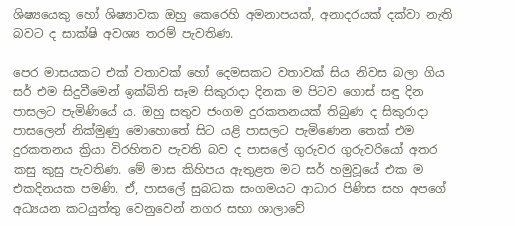ශිෂ්‍යයෙකු හෝ ශිෂ්‍යාවක ඔහු කෙරෙහි අමනාපයක්, අනාදරයක් දක්වා නැති බවට ද සාක්ෂි අවශ්‍ය තරම් පැවතිණ.

පෙර මාසයකට එක් වතාවක් හෝ දෙමසකට වතාවක් සිය නිවස බලා ගිය සර් එම සිදුවීමෙන් ඉක්බිති සෑම සිකුරාදා දිනක ම පිටව ගොස් සඳු දින පාසලට පැමිණියේ ය. ඔහු සතුව ජංගම දුරකතනයක් තිබුණ ද සිකුරාදා පාසලෙන් නික්මුණු මොහොතේ සිට යළි පාසලට පැමිණෙන තෙක් එම දුරකතනය ක්‍රියා විරහිතව පැවති බව ද පාසලේ ගුරුවර ගුරුවරියෝ අතර කසු කුසු පැවතිණ. මේ මාස කිහිපය ඇතුළත මට සර් හමුවූයේ එක ම එකදිනයක පමණි. ඒ, පාසලේ සුබධක සංගමයට ආධාර පිණිස සහ අපගේ අධ්‍යයන කටයුත්තු වෙනුවෙන් නගර සභා ශාලාවේ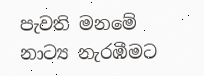පැවති මනමේ නාට්‍ය නැරඹීමට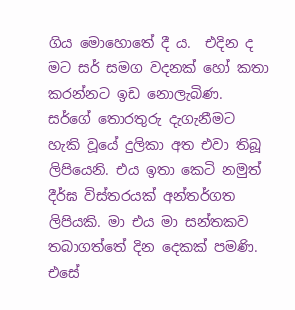ගිය මොහොතේ දී ය.  එදින ද මට සර් සමග වදනක් හෝ කතා කරන්නට ඉඩ නොලැබිණ. සර්ගේ තොරතුරු දැගැනීමට හැකි වූයේ දුලිකා අත එවා තිබූ ලිපියෙනි. එය ඉතා කෙටි නමුත් දීර්ඝ විස්තරයක් අන්තර්ගත ලිපියකි. මා එය මා සන්තකව තබාගත්තේ දින දෙකක් පමණි. එසේ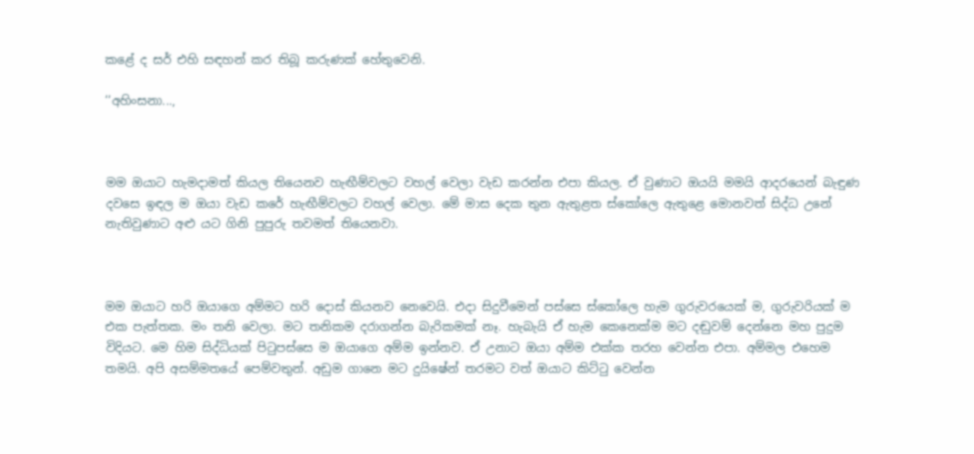කළේ ද සර් එහි සඳහන් කර තිබූ කරුණක් හේතුවෙනි.

‘‘අහිංසනා...,



මම ඔයාට හැමදාමත් කියල තියෙනව හැඟීම්වලට වහල් වෙලා වැඩ කරන්න එපා කියල. ඒ වුණාට ඔයයි මමයි ආදරයෙන් බැඳුණ දවසෙ ඉඳල ම ඔයා වැඩ කරේ හැඟීම්වලට වහල් වෙලා. මේ මාස දෙක තුන ඇතුළත ස්කෝලෙ ඇතු‍ළෙ මොනවත් සිද්ධ උනේ නැතිවුණාට අළු යට ගිනි පුපුරු තවමත් තියෙනවා.



මම ඔයාට හරි ඔයාගෙ අම්මට හරි දොස් කියනව නෙවෙයි. එදා සිදුවීමෙන් පස්සෙ ස්කෝලෙ හැම ගුරුවරයෙක් ම, ගුරුවරියක් ම එක පැත්තක. මං තනි වෙලා. මට තනිකම දරාගන්න බැරිකමක් නෑ. හැබැයි ඒ හැම කෙනෙක්ම මට දඬුවම් දෙන්නෙ මහ පුදුම විදියට. මෙ හිම සිද්ධියක් පිටුපස්සෙ ම ඔයාගෙ අම්ම ඉන්නව. ඒ උනාට ඔයා අම්ම එක්ක තරහ වෙන්න එපා. අම්මල එහෙම තමයි. අපි අසම්මතයේ පෙම්වතුන්. අඩුම ගානෙ මට දුයිෂේන් තරමට වත් ඔයාට කිට්ටු වෙන්න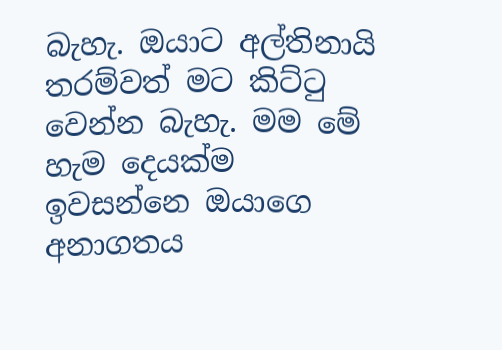බැහැ. ඔයාට අල්තිනායි තරම්වත් මට කිට්ටු වෙන්න බැහැ. මම මේ හැම දෙයක්ම ඉවසන්නෙ ඔයාගෙ අනාගතය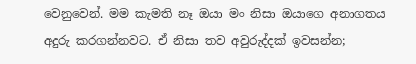වෙනුවෙන්. මම කැමති නෑ ඔයා මං නිසා ඔයාගෙ අනාගතය අදුරු කරගන්නවට. ඒ නිසා තව අවුරුද්දක් ඉවසන්න;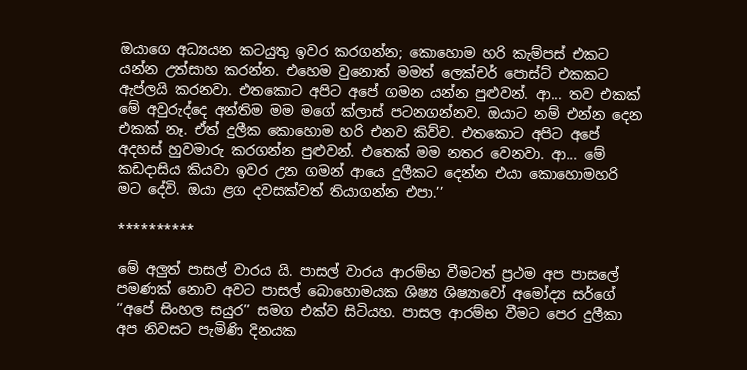ඔයාගෙ අධ්‍යයන කටයුතු ඉවර කරගන්න; කොහොම හරි කැම්පස් එකට යන්න උත්සාහ කරන්න. එහෙම වුනොත් මමත් ලෙක්චර් පොස්ට් එකකට ඇප්ලයි කරනවා. එතකොට අපිට අපේ ගමන යන්න පුළුවන්. ආ... තව එකක් මේ අවුරුද්දෙ අන්තිම මම මගේ ක්ලාස් පටනගන්නව. ඔයාට නම් එන්න දෙන එකක් නෑ. ඒත් දුලීක කොහොම හරි එනව කිව්ව. එතකොට අපිට අපේ අදහස් හුවමාරු කරගන්න පුළුවන්. එතෙක් මම නතර වෙනවා. ආ... මේ කඩදාසිය කියවා ඉවර උන ගමන් ආයෙ දුලීකට දෙන්න එයා කොහොමහරි මට දේවි. ඔයා ළග දවසක්වත් තියාගන්න එපා.’’

**********

මේ අලුත් පාසල් වාරය යි. පාසල් වාරය ආරම්භ වීමටත් ප්‍රථම අප පාසලේ පමණක් නොව අවට පාසල් බොහොමයක ශිෂ්‍ය ශිෂ්‍යාවෝ අමෝද්‍ය සර්ගේ ‘‘අපේ සිංහල සයුර’’ සමග එක්ව සිටියහ. පාසල ආරම්භ වීමට පෙර දුලීකා අප නිවසට පැමිණි දිනයක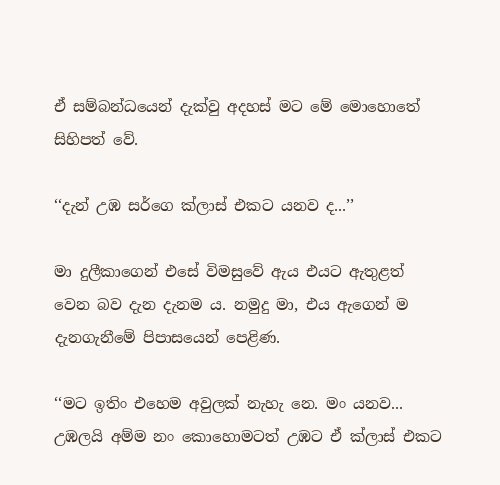ඒ සම්බන්ධයෙන් දැක්වු අදහස් මට මේ මොහොතේ සිහිපත් වේ.

‘‘දැන් උඹ සර්ගෙ ක්ලාස් එකට යනව ද...’’

මා දුලීකාගෙන් එසේ විමසුවේ ඇය එයට ඇතුළත් වෙන බව දැන දැනම ය. නමුදු මා, එය ඇගෙන් ම දැනගැනීමේ පිපාසයෙන් පෙළිණ.

‘‘මට ඉතිං එහෙම අවුලක් නැහැ නෙ. මං යනව... උඹලයි අම්ම නං කොහොමටත් උඹට ඒ ක්ලාස් එකට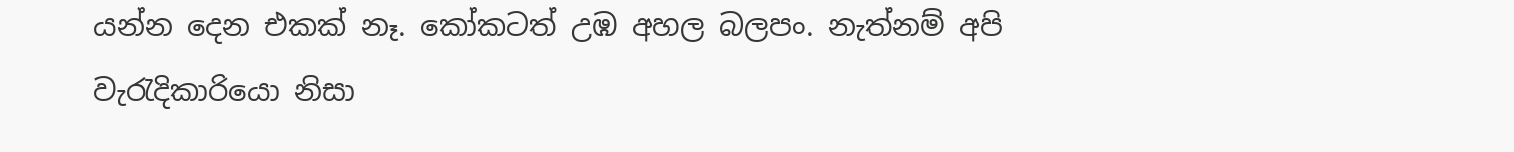යන්න දෙන එකක් නෑ. කෝකටත් උඹ අහල බලපං. නැත්නම් අපි වැරැදිකාරියො නිසා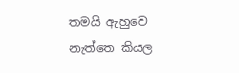තමයි ඇහුවෙ නැත්තෙ කියල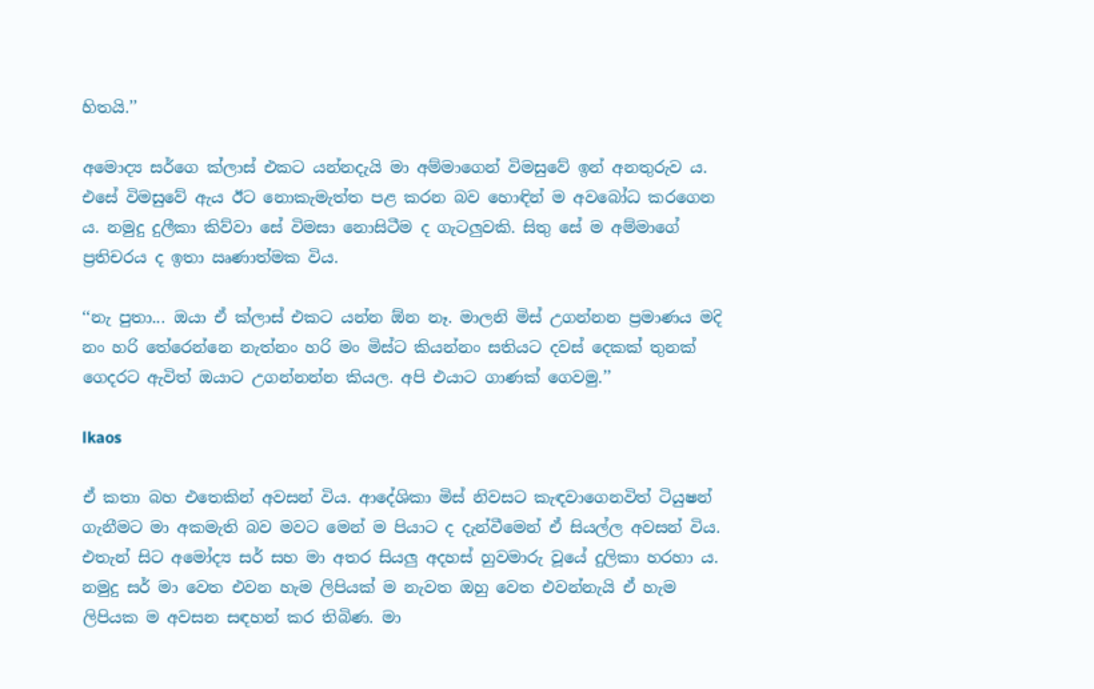හිතයි.’’

අමොද්‍ය සර්ගෙ ක්ලාස් එකට යන්නදැයි මා අම්මාගෙන් විමසුවේ ඉන් අනතුරුව ය. එසේ විමසුවේ ඇය ඊට නොකැමැත්ත පළ කරන බව හොඳින් ම අවබෝධ කරගෙන ය. නමුදු දුලීකා කිව්වා සේ විමසා නොසිටීම ද ගැටලුවකි. සිතු සේ ම අම්මාගේ ප්‍රතිචරය ද ඉතා ඍණාත්මක විය.

‘‘නැ පුතා... ඔයා ඒ ක්ලාස් එකට යන්න ඕන නෑ. මාලනි මිස් උගන්නන ප්‍රමාණය මදි නං හරි තේරෙන්නෙ නැත්නං හරි මං මිස්ට කියන්නං සතියට දවස් දෙකක් තුනක් ගෙදරට ඇවිත් ඔයාට උගන්නන්න කියල. අපි එයාට ගාණක් ගෙවමු.’’

lkaos

ඒ කතා බහ එතෙකින් අවසන් විය. ආදේශිකා මිස් නිවසට කැඳවාගෙනවිත් ටියුෂන් ගැනීමට මා අකමැති බව මවට මෙන් ම පියාට ද දැන්වීමෙන් ඒ සියල්ල අවසන් විය. එතැන් සිට අමෝද්‍ය සර් සහ මා අතර සියලු අදහස් හුවමාරු වූයේ දුලිකා හරහා ය. නමුදු සර් මා වෙත එවන හැම ලිපියක් ම නැවත ඔහු වෙත එවන්නැයි ඒ හැම ලිපියක ම අවසන සඳහන් කර තිබිණ. මා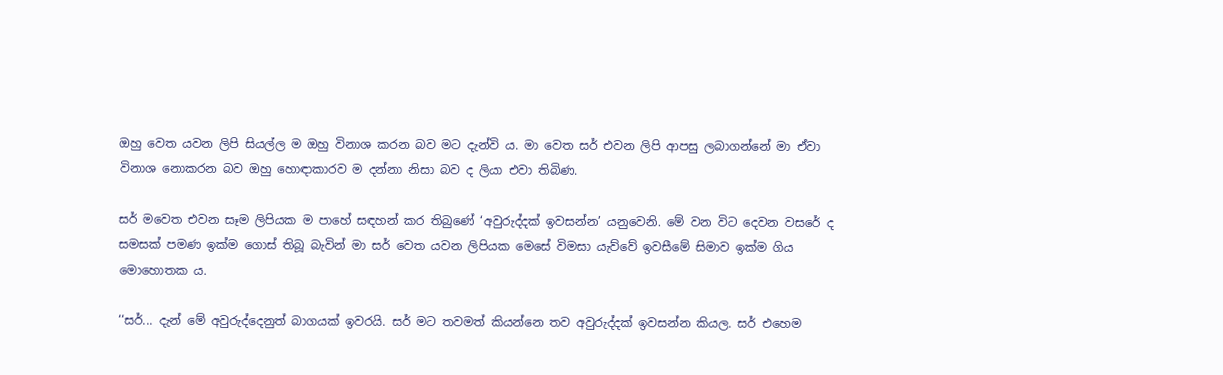ඔහු වෙත යවන ලිපි සියල්ල ම ඔහු විනාශ කරන බව මට දැන්වි ය. මා වෙත සර් එවන ලිපි ආපසු ලබාගන්නේ මා ඒවා විනාශ නොකරන බව ඔහු හොඳාකාරව ම දන්නා නිසා බව ද ලියා එවා තිබිණ.

සර් මවෙත එවන සෑම ලිපියක ම පාහේ සඳහන් කර තිබුණේ ‘අවුරුද්දක් ඉවසන්න’ යනුවෙනි. මේ වන විට දෙවන වසරේ ද සමසක් පමණ ඉක්ම ගොස් තිබූ බැවින් මා සර් වෙත යවන ලිපියක මෙසේ විමසා යැව්වේ ඉවසීමේ සිමාව ඉක්ම ගිය මොහොතක ය.

‘‘සර්... දැන් මේ අවුරුද්දෙනුත් බාගයක් ඉවරයි. සර් මට තවමත් කියන්නෙ තව අවුරුද්දක් ඉවසන්න කියල. සර් එහෙම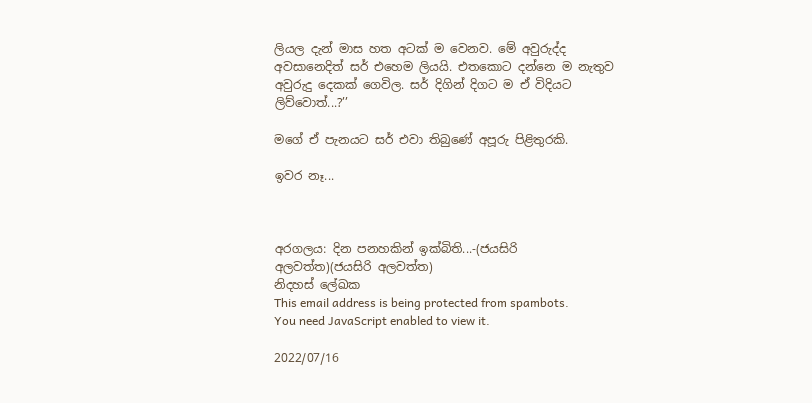ලියල දැන් මාස හත අටක් ම වෙනව. මේ අවුරුද්ද අවසානෙදිත් සර් එහෙම ලියයි. එතකොට දන්නෙ ම නැතුව අවුරුදු දෙකක් ගෙවිල. සර් දිගින් දිගට ම ඒ විදියට ලිව්වොත්...?’’

මගේ ඒ පැනයට සර් එවා තිබු‍ණේ අපූරු පිළිතුරකි.

ඉවර නෑ...



අරගලය: දින පනහකින් ඉක්බිති...-(ජයසිරි අලවත්ත)(ජයසිරි අලවත්ත)
නිදහස් ලේඛක
This email address is being protected from spambots. You need JavaScript enabled to view it.

2022/07/16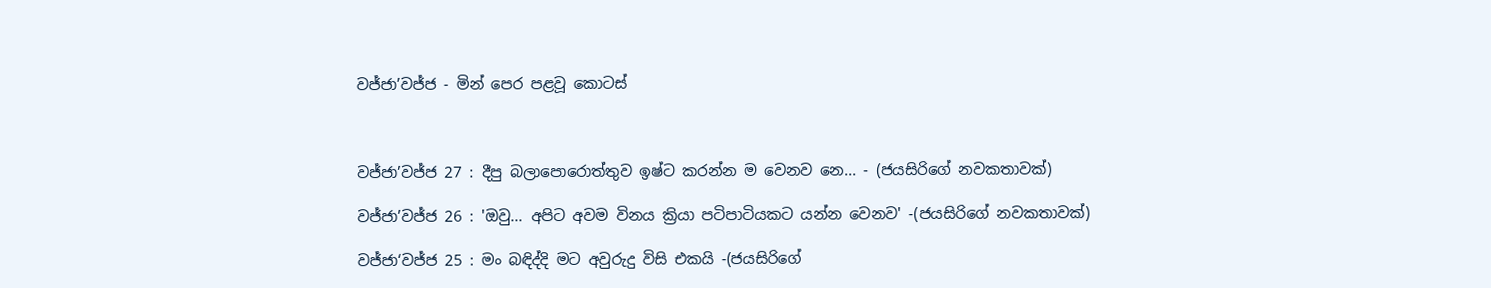වජ්ජා’වජ්ජ - මින් පෙර පළවූ කොටස්



වජ්ජා’වජ්ජ 27 : දීපු බලාපොරොත්තුව ඉෂ්ට කරන්න ම වෙනව නෙ... - (ජයසිරිගේ නවකතාවක්)

වජ්ජා’වජ්ජ 26 : 'ඔවු... අපිට අවම විනය ක්‍රියා පටිපාටියකට යන්න වෙනව' -(ජයසිරිගේ නවකතාවක්)

වජ්ජා‘වජ්ජ 25 : මං බඳිද්දි මට අවුරුදු විසි එකයි -(ජයසිරිගේ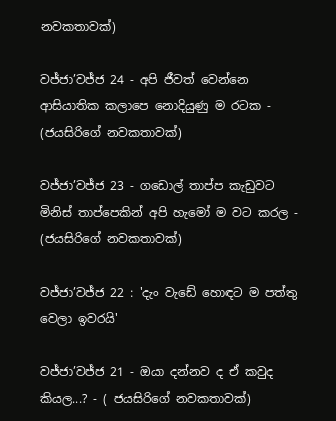නවකතාවක්)

වජ්ජා’වජ්ජ 24 - අපි ජීවත් වෙන්නෙ ආසියාතික කලාපෙ නොදියුණු ම රටක - (ජයසිරිගේ නවකතාවක්)

වජ්ජා’වජ්ජ 23 - ගඩොල් තාප්ප කැඩුවට මිනිස් තාප්පෙකින් අපි හැමෝ ම වට කරල - (ජයසිරිගේ නවකතාවක්)

වජ්ජා’වජ්ජ 22 : 'දැං වැඩේ හොඳට ම පත්තු වෙලා ඉවරයි'

වජ්ජා’වජ්ජ 21 - ඔයා දන්නව ද ඒ කවුද කියල...? - ( ජයසිරිගේ නවකතාවක්)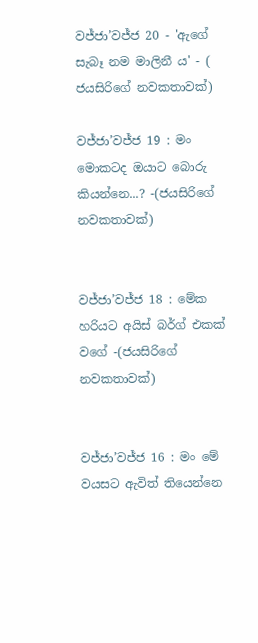වජ්ජා’වජ්ජ 20 - 'ඇගේ සැබෑ නම මාලිනී ය' - ( ජයසිරිගේ නවකතාවක්)

වජ්ජා’වජ්ජ 19 : මං මොකටද ඔයාට බොරු කියන්නෙ...? -(ජයසිරිගේ නවකතාවක්)


වජ්ජා’වජ්ජ 18 : මේක හරියට අයිස් බර්ග් එකක් වගේ -(ජයසිරිගේ නවකතාවක්)


වජ්ජා’වජ්ජ 16 : මං මේ වයසට ඇවිත් තියෙන්නෙ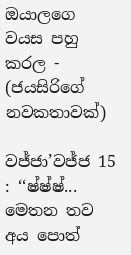ඔයාලගෙ වයස පහු කරල - (ජයසිරිගේ නවකතාවක්)

වජ්ජා’වජ්ජ 15 : ‘‘ෂ්ෂ්ෂ්... මෙතන තව අය පොත්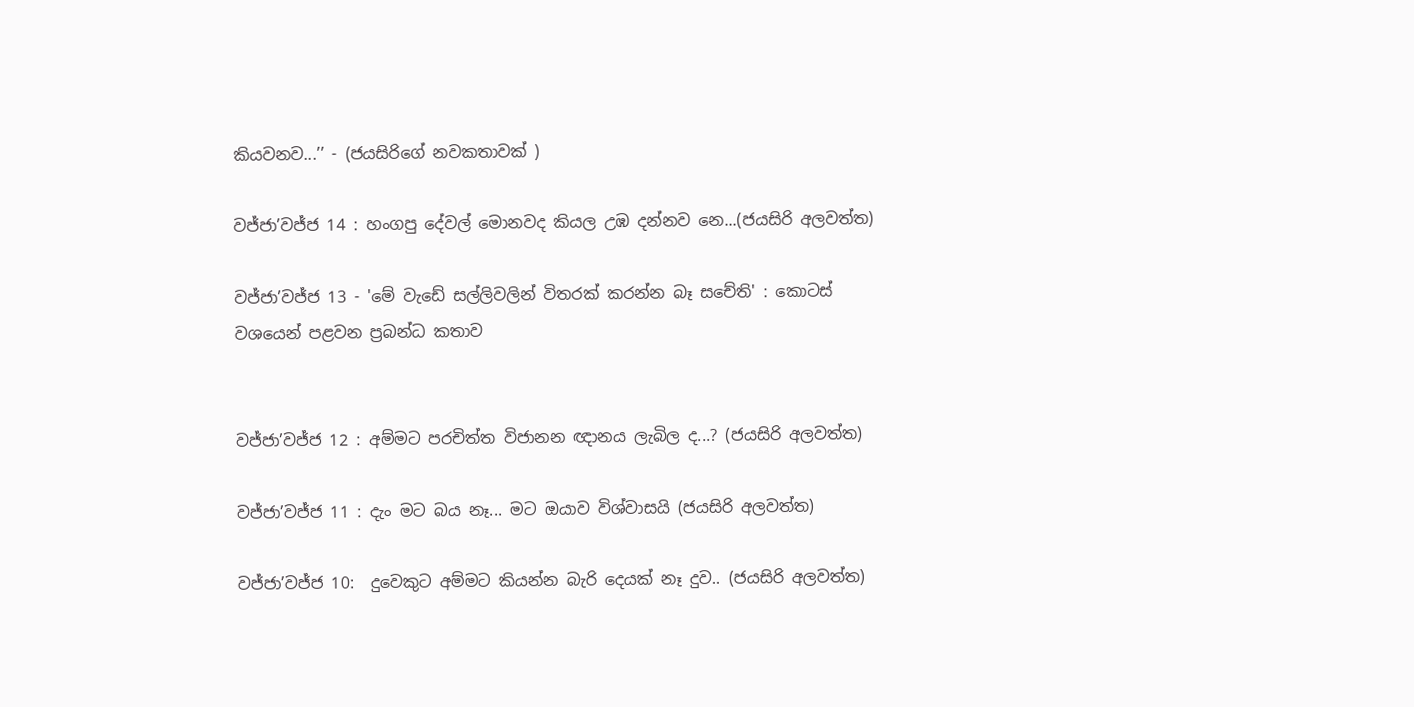කියවනව...’’ - (ජයසිරිගේ නවකතාවක් )

වජ්ජා’වජ්ජ 14 : හංගපු දේවල් මොනවද කියල උඹ දන්නව නෙ...(ජයසිරි අලවත්ත)

වජ්ජා’වජ්ජ 13 - 'මේ වැඩේ සල්ලිවලින් විතරක් කරන්න බෑ සචේති' : කොටස් වශයෙන් පළවන ප්‍රබන්ධ කතාව


වජ්ජා’වජ්ජ 12 : අම්මට පරචිත්ත විජානන ඥානය ලැබිල ද...? (ජයසිරි අලවත්ත)

වජ්ජා’වජ්ජ 11 : දැං මට බය නෑ... මට ඔයාව විශ්වාසයි (ජයසිරි අලවත්ත)

වජ්ජා’වජ්ජ 10:  දුවෙකුට අම්මට කියන්න බැරි දෙයක් නෑ දුව.. (ජයසිරි අලවත්ත)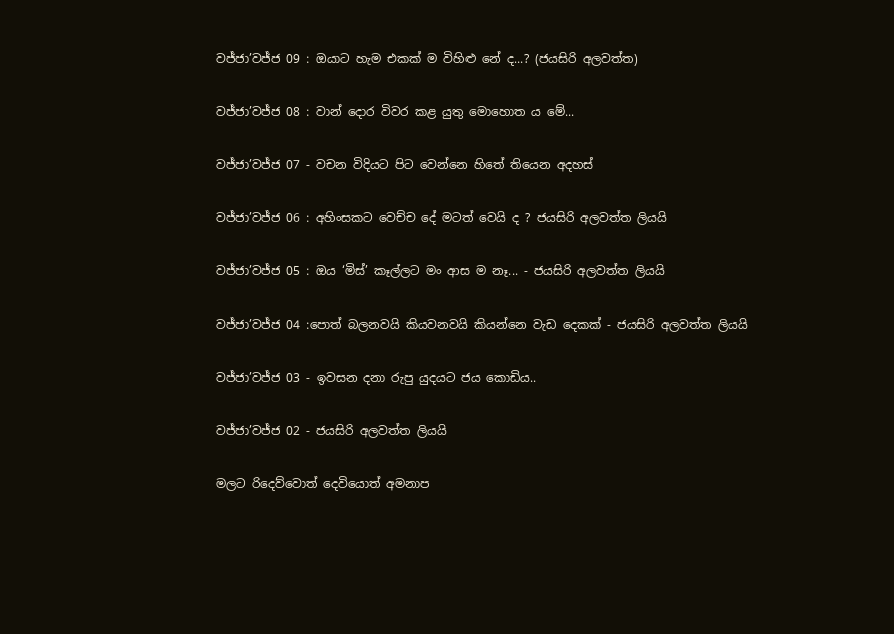වජ්ජා’වජ්ජ 09 : ඔයාට හැම එකක් ම විහිළු නේ ද...? (ජයසිරි අලවත්ත)

වජ්ජා’වජ්ජ 08 : වාන් දොර විවර කළ යුතු මොහොත ය මේ...

වජ්ජා’වජ්ජ 07 - වචන විදියට පිට වෙන්නෙ හිතේ තියෙන අදහස්

වජ්ජා’වජ්ජ 06 : අහිංසකට වෙච්ච දේ මටත් වෙයි ද ? ජයසිරි අලවත්ත ලියයි

වජ්ජා’වජ්ජ 05 : ඔය ‘මිස්’ කෑල්ලට මං ආස ම නෑ... - ජයසිරි අලවත්ත ලියයි

වජ්ජා’වජ්ජ 04 :පොත් බලනවයි කියවනවයි කියන්නෙ වැඩ දෙකක් - ජයසිරි අලවත්ත ලියයි

වජ්ජා’වජ්ජ 03 - ඉවසන දනා රුපු යුදයට ජය කොඩිය..

වජ්ජා’වජ්ජ 02 - ජයසිරි අලවත්ත ලියයි

මලට රිදෙව්වොත් දෙවියොත් අමනාප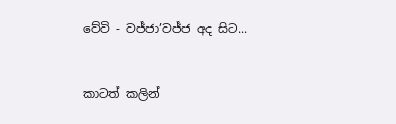වේවි - වජ්ජා’වජ්ජ අද සිට...


කාටත් කලින්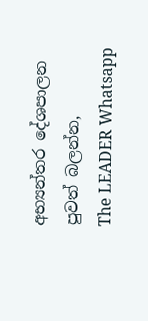අභ්‍යන්තර දේශපාලන පුවත් බලන්න,
The LEADER Whatsapp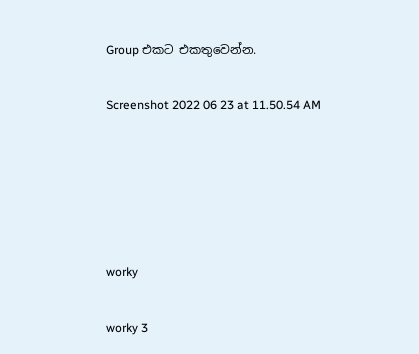Group එකට එකතුවෙන්න.

Screenshot 2022 06 23 at 11.50.54 AM





worky

worky 3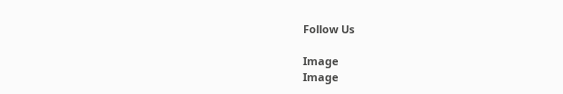Follow Us

Image
Image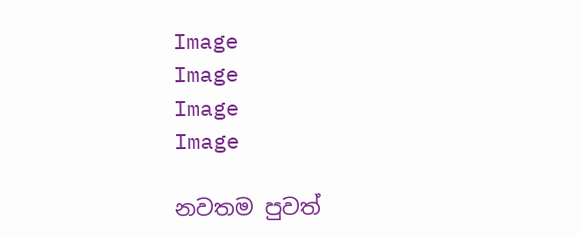Image
Image
Image
Image

නවතම පුවත්